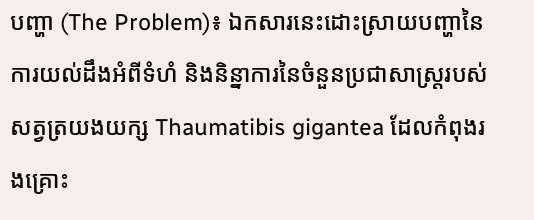បញ្ហា (The Problem)៖ ឯកសារនេះដោះស្រាយបញ្ហានៃការយល់ដឹងអំពីទំហំ និងនិន្នាការនៃចំនួនប្រជាសាស្ត្ររបស់សត្វត្រយងយក្ស Thaumatibis gigantea ដែលកំពុងរងគ្រោះ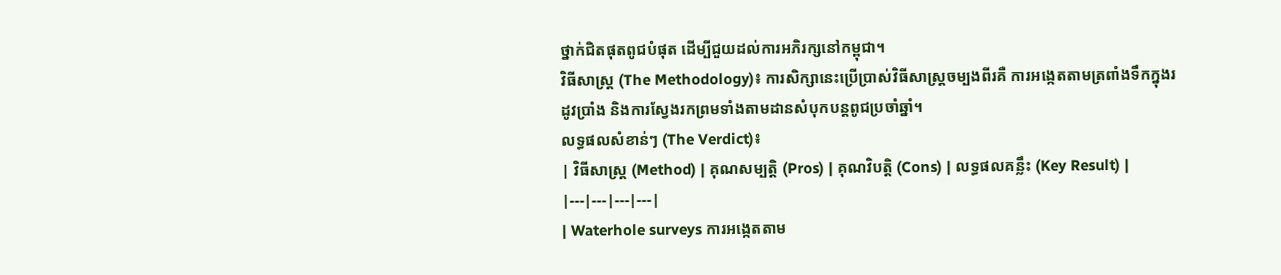ថ្នាក់ជិតផុតពូជបំផុត ដើម្បីជួយដល់ការអភិរក្សនៅកម្ពុជា។
វិធីសាស្ត្រ (The Methodology)៖ ការសិក្សានេះប្រើប្រាស់វិធីសាស្ត្រចម្បងពីរគឺ ការអង្កេតតាមត្រពាំងទឹកក្នុងរដូវប្រាំង និងការស្វែងរកព្រមទាំងតាមដានសំបុកបន្តពូជប្រចាំឆ្នាំ។
លទ្ធផលសំខាន់ៗ (The Verdict)៖
| វិធីសាស្ត្រ (Method) | គុណសម្បត្តិ (Pros) | គុណវិបត្តិ (Cons) | លទ្ធផលគន្លឹះ (Key Result) |
|---|---|---|---|
| Waterhole surveys ការអង្កេតតាម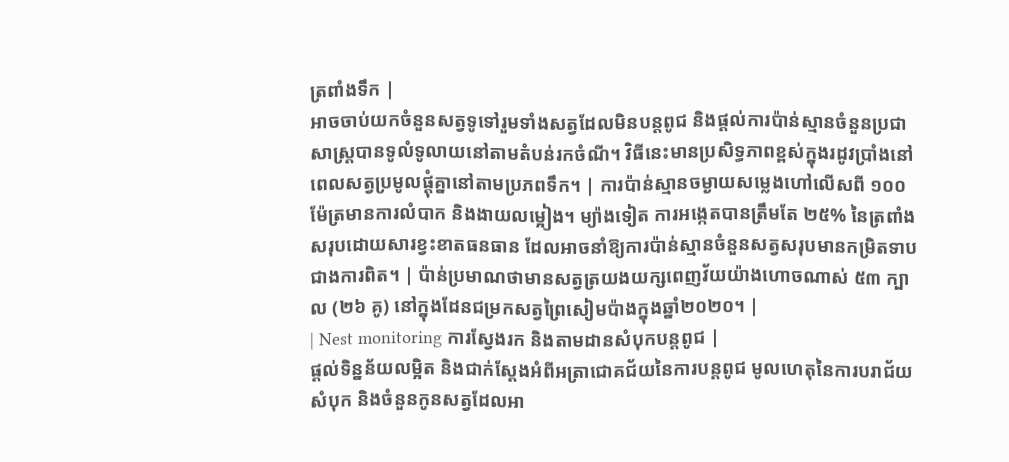ត្រពាំងទឹក |
អាចចាប់យកចំនួនសត្វទូទៅរួមទាំងសត្វដែលមិនបន្តពូជ និងផ្តល់ការប៉ាន់ស្មានចំនួនប្រជាសាស្ត្របានទូលំទូលាយនៅតាមតំបន់រកចំណី។ វិធីនេះមានប្រសិទ្ធភាពខ្ពស់ក្នុងរដូវប្រាំងនៅពេលសត្វប្រមូលផ្តុំគ្នានៅតាមប្រភពទឹក។ | ការប៉ាន់ស្មានចម្ងាយសម្លេងហៅលើសពី ១០០ម៉ែត្រមានការលំបាក និងងាយលម្អៀង។ ម្យ៉ាងទៀត ការអង្កេតបានត្រឹមតែ ២៥% នៃត្រពាំងសរុបដោយសារខ្វះខាតធនធាន ដែលអាចនាំឱ្យការប៉ាន់ស្មានចំនួនសត្វសរុបមានកម្រិតទាបជាងការពិត។ | ប៉ាន់ប្រមាណថាមានសត្វត្រយងយក្សពេញវ័យយ៉ាងហោចណាស់ ៥៣ ក្បាល (២៦ គូ) នៅក្នុងដែនជម្រកសត្វព្រៃសៀមប៉ាងក្នុងឆ្នាំ២០២០។ |
| Nest monitoring ការស្វែងរក និងតាមដានសំបុកបន្តពូជ |
ផ្តល់ទិន្នន័យលម្អិត និងជាក់ស្តែងអំពីអត្រាជោគជ័យនៃការបន្តពូជ មូលហេតុនៃការបរាជ័យសំបុក និងចំនួនកូនសត្វដែលអា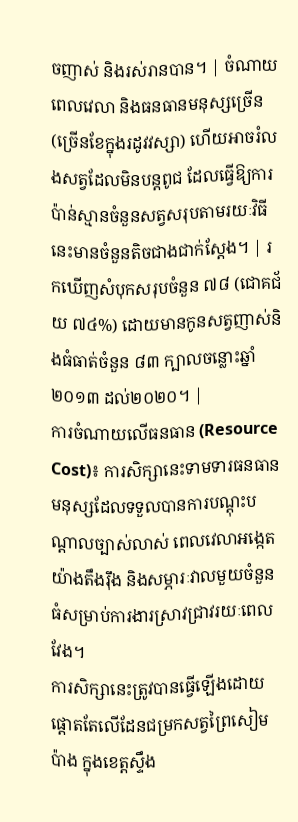ចញាស់ និងរស់រានបាន។ | ចំណាយពេលវេលា និងធនធានមនុស្សច្រើន (ច្រើនខែក្នុងរដូវវស្សា) ហើយអាចរំលងសត្វដែលមិនបន្តពូជ ដែលធ្វើឱ្យការប៉ាន់ស្មានចំនួនសត្វសរុបតាមរយៈវិធីនេះមានចំនួនតិចជាងជាក់ស្តែង។ | រកឃើញសំបុកសរុបចំនួន ៧៨ (ជោគជ័យ ៧៤%) ដោយមានកូនសត្វញាស់និងធំធាត់ចំនួន ៨៣ ក្បាលចន្លោះឆ្នាំ២០១៣ ដល់២០២០។ |
ការចំណាយលើធនធាន (Resource Cost)៖ ការសិក្សានេះទាមទារធនធានមនុស្សដែលទទួលបានការបណ្តុះបណ្តាលច្បាស់លាស់ ពេលវេលាអង្កេតយ៉ាងតឹងរ៉ឹង និងសម្ភារៈវាលមួយចំនួនធំសម្រាប់ការងារស្រាវជ្រាវរយៈពេលវែង។
ការសិក្សានេះត្រូវបានធ្វើឡើងដោយផ្តោតតែលើដែនជម្រកសត្វព្រៃសៀមប៉ាង ក្នុងខេត្តស្ទឹង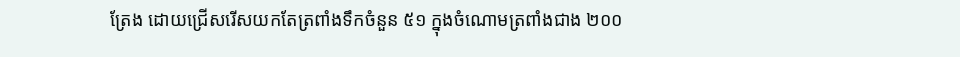ត្រែង ដោយជ្រើសរើសយកតែត្រពាំងទឹកចំនួន ៥១ ក្នុងចំណោមត្រពាំងជាង ២០០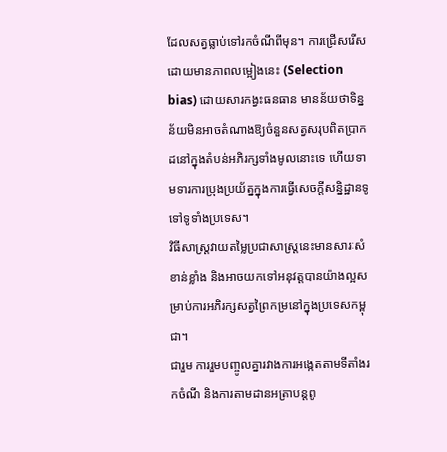ដែលសត្វធ្លាប់ទៅរកចំណីពីមុន។ ការជ្រើសរើសដោយមានភាពលម្អៀងនេះ (Selection bias) ដោយសារកង្វះធនធាន មានន័យថាទិន្នន័យមិនអាចតំណាងឱ្យចំនួនសត្វសរុបពិតប្រាកដនៅក្នុងតំបន់អភិរក្សទាំងមូលនោះទេ ហើយទាមទារការប្រុងប្រយ័ត្នក្នុងការធ្វើសេចក្តីសន្និដ្ឋានទូទៅទូទាំងប្រទេស។
វិធីសាស្ត្រវាយតម្លៃប្រជាសាស្ត្រនេះមានសារៈសំខាន់ខ្លាំង និងអាចយកទៅអនុវត្តបានយ៉ាងល្អសម្រាប់ការអភិរក្សសត្វព្រៃកម្រនៅក្នុងប្រទេសកម្ពុជា។
ជារួម ការរួមបញ្ចូលគ្នារវាងការអង្កេតតាមទីតាំងរកចំណី និងការតាមដានអត្រាបន្តពូ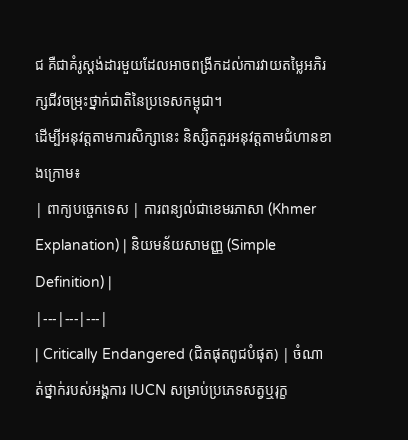ជ គឺជាគំរូស្តង់ដារមួយដែលអាចពង្រីកដល់ការវាយតម្លៃអភិរក្សជីវចម្រុះថ្នាក់ជាតិនៃប្រទេសកម្ពុជា។
ដើម្បីអនុវត្តតាមការសិក្សានេះ និស្សិតគួរអនុវត្តតាមជំហានខាងក្រោម៖
| ពាក្យបច្ចេកទេស | ការពន្យល់ជាខេមរភាសា (Khmer Explanation) | និយមន័យសាមញ្ញ (Simple Definition) |
|---|---|---|
| Critically Endangered (ជិតផុតពូជបំផុត) | ចំណាត់ថ្នាក់របស់អង្គការ IUCN សម្រាប់ប្រភេទសត្វឬរុក្ខ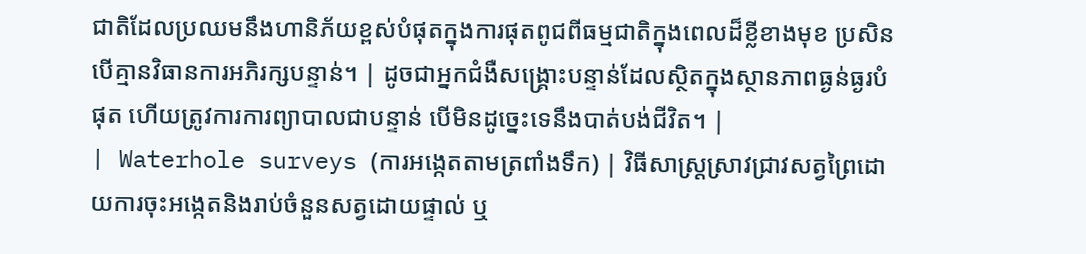ជាតិដែលប្រឈមនឹងហានិភ័យខ្ពស់បំផុតក្នុងការផុតពូជពីធម្មជាតិក្នុងពេលដ៏ខ្លីខាងមុខ ប្រសិនបើគ្មានវិធានការអភិរក្សបន្ទាន់។ | ដូចជាអ្នកជំងឺសង្គ្រោះបន្ទាន់ដែលស្ថិតក្នុងស្ថានភាពធ្ងន់ធ្ងរបំផុត ហើយត្រូវការការព្យាបាលជាបន្ទាន់ បើមិនដូច្នេះទេនឹងបាត់បង់ជីវិត។ |
| Waterhole surveys (ការអង្កេតតាមត្រពាំងទឹក) | វិធីសាស្ត្រស្រាវជ្រាវសត្វព្រៃដោយការចុះអង្កេតនិងរាប់ចំនួនសត្វដោយផ្ទាល់ ឬ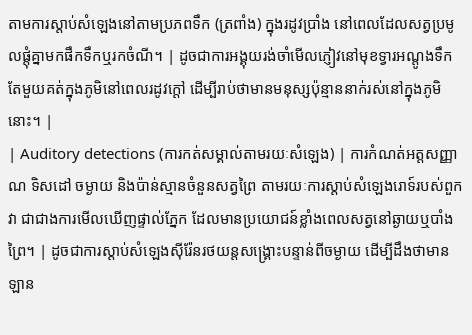តាមការស្តាប់សំឡេងនៅតាមប្រភពទឹក (ត្រពាំង) ក្នុងរដូវប្រាំង នៅពេលដែលសត្វប្រមូលផ្តុំគ្នាមកផឹកទឹកឬរកចំណី។ | ដូចជាការអង្គុយរង់ចាំមើលភ្ញៀវនៅមុខទ្វារអណ្តូងទឹកតែមួយគត់ក្នុងភូមិនៅពេលរដូវក្តៅ ដើម្បីរាប់ថាមានមនុស្សប៉ុន្មាននាក់រស់នៅក្នុងភូមិនោះ។ |
| Auditory detections (ការកត់សម្គាល់តាមរយៈសំឡេង) | ការកំណត់អត្តសញ្ញាណ ទិសដៅ ចម្ងាយ និងប៉ាន់ស្មានចំនួនសត្វព្រៃ តាមរយៈការស្តាប់សំឡេងរោទ៍របស់ពួកវា ជាជាងការមើលឃើញផ្ទាល់ភ្នែក ដែលមានប្រយោជន៍ខ្លាំងពេលសត្វនៅឆ្ងាយឬបាំងព្រៃ។ | ដូចជាការស្តាប់សំឡេងស៊ីរ៉ែនរថយន្តសង្គ្រោះបន្ទាន់ពីចម្ងាយ ដើម្បីដឹងថាមានឡាន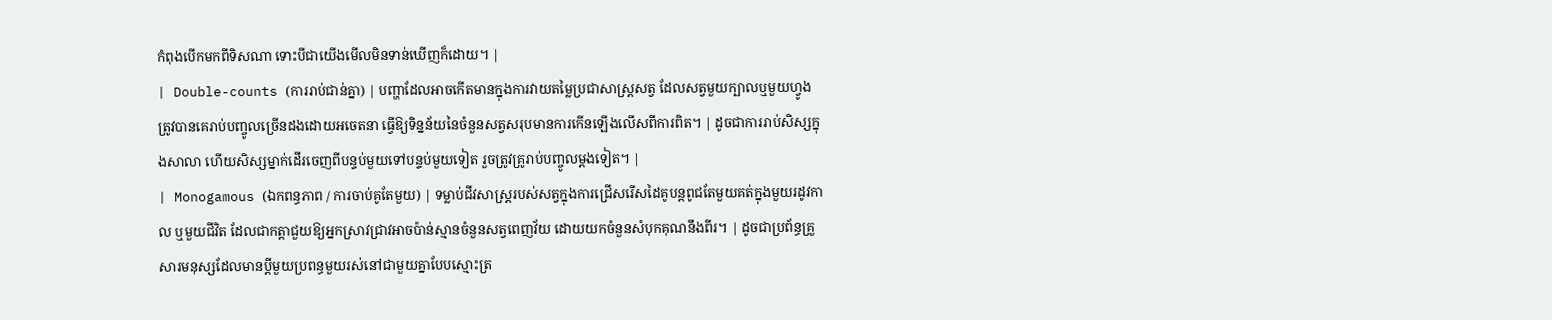កំពុងបើកមកពីទិសណា ទោះបីជាយើងមើលមិនទាន់ឃើញក៏ដោយ។ |
| Double-counts (ការរាប់ជាន់គ្នា) | បញ្ហាដែលអាចកើតមានក្នុងការវាយតម្លៃប្រជាសាស្ត្រសត្វ ដែលសត្វមួយក្បាលឬមួយហ្វូងត្រូវបានគេរាប់បញ្ចូលច្រើនដងដោយអចេតនា ធ្វើឱ្យទិន្នន័យនៃចំនួនសត្វសរុបមានការកើនឡើងលើសពីការពិត។ | ដូចជាការរាប់សិស្សក្នុងសាលា ហើយសិស្សម្នាក់ដើរចេញពីបន្ទប់មួយទៅបន្ទប់មួយទៀត រួចត្រូវគ្រូរាប់បញ្ចូលម្តងទៀត។ |
| Monogamous (ឯកពន្ធភាព / ការចាប់គូតែមួយ) | ទម្លាប់ជីវសាស្ត្ររបស់សត្វក្នុងការជ្រើសរើសដៃគូបន្តពូជតែមួយគត់ក្នុងមួយរដូវកាល ឬមួយជីវិត ដែលជាកត្តាជួយឱ្យអ្នកស្រាវជ្រាវអាចប៉ាន់ស្មានចំនួនសត្វពេញវ័យ ដោយយកចំនួនសំបុកគុណនឹងពីរ។ | ដូចជាប្រព័ន្ធគ្រួសារមនុស្សដែលមានប្តីមួយប្រពន្ធមួយរស់នៅជាមួយគ្នាបែបស្មោះត្រ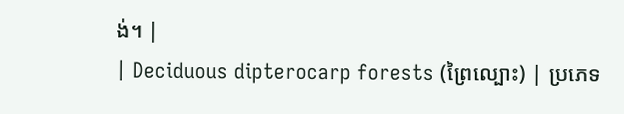ង់។ |
| Deciduous dipterocarp forests (ព្រៃល្បោះ) | ប្រភេទ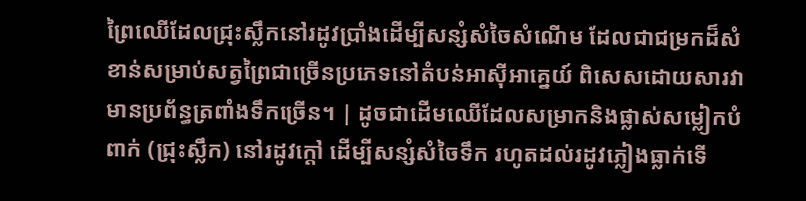ព្រៃឈើដែលជ្រុះស្លឹកនៅរដូវប្រាំងដើម្បីសន្សំសំចៃសំណើម ដែលជាជម្រកដ៏សំខាន់សម្រាប់សត្វព្រៃជាច្រើនប្រភេទនៅតំបន់អាស៊ីអាគ្នេយ៍ ពិសេសដោយសារវាមានប្រព័ន្ធត្រពាំងទឹកច្រើន។ | ដូចជាដើមឈើដែលសម្រាកនិងផ្លាស់សម្លៀកបំពាក់ (ជ្រុះស្លឹក) នៅរដូវក្តៅ ដើម្បីសន្សំសំចៃទឹក រហូតដល់រដូវភ្លៀងធ្លាក់ទើ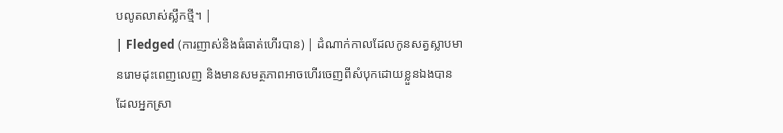បលូតលាស់ស្លឹកថ្មី។ |
| Fledged (ការញាស់និងធំធាត់ហើរបាន) | ដំណាក់កាលដែលកូនសត្វស្លាបមានរោមដុះពេញលេញ និងមានសមត្ថភាពអាចហើរចេញពីសំបុកដោយខ្លួនឯងបាន ដែលអ្នកស្រា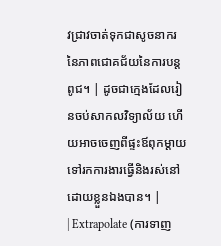វជ្រាវចាត់ទុកជាសូចនាករនៃភាពជោគជ័យនៃការបន្តពូជ។ | ដូចជាក្មេងដែលរៀនចប់សាកលវិទ្យាល័យ ហើយអាចចេញពីផ្ទះឪពុកម្តាយទៅរកការងារធ្វើនិងរស់នៅដោយខ្លួនឯងបាន។ |
| Extrapolate (ការទាញ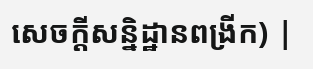សេចក្តីសន្និដ្ឋានពង្រីក) |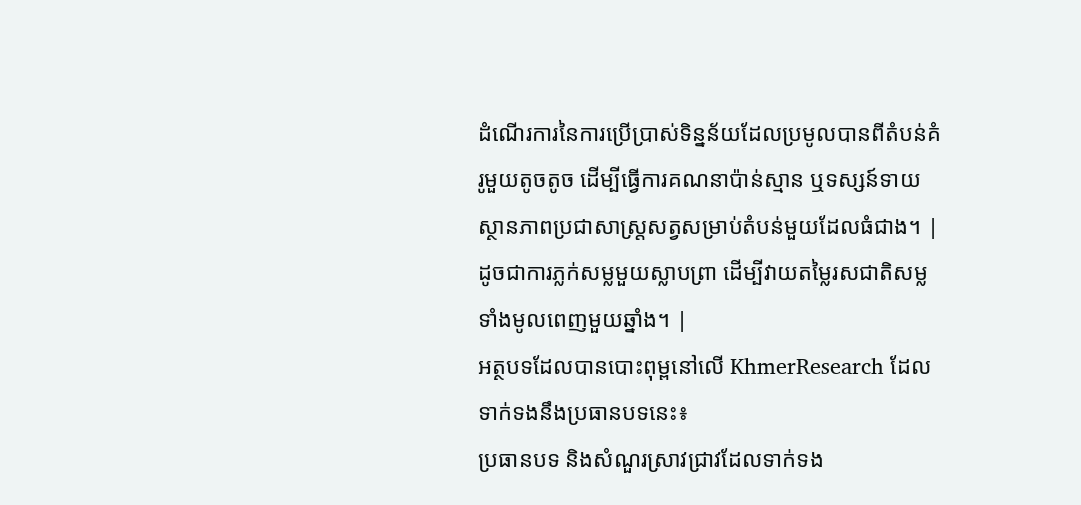ដំណើរការនៃការប្រើប្រាស់ទិន្នន័យដែលប្រមូលបានពីតំបន់គំរូមួយតូចតូច ដើម្បីធ្វើការគណនាប៉ាន់ស្មាន ឬទស្សន៍ទាយស្ថានភាពប្រជាសាស្ត្រសត្វសម្រាប់តំបន់មួយដែលធំជាង។ | ដូចជាការភ្លក់សម្លមួយស្លាបព្រា ដើម្បីវាយតម្លៃរសជាតិសម្លទាំងមូលពេញមួយឆ្នាំង។ |
អត្ថបទដែលបានបោះពុម្ពនៅលើ KhmerResearch ដែលទាក់ទងនឹងប្រធានបទនេះ៖
ប្រធានបទ និងសំណួរស្រាវជ្រាវដែលទាក់ទង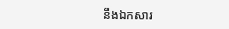នឹងឯកសារ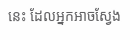នេះ ដែលអ្នកអាចស្វែង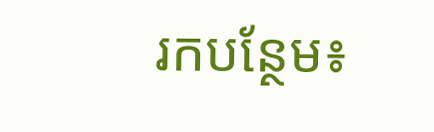រកបន្ថែម៖